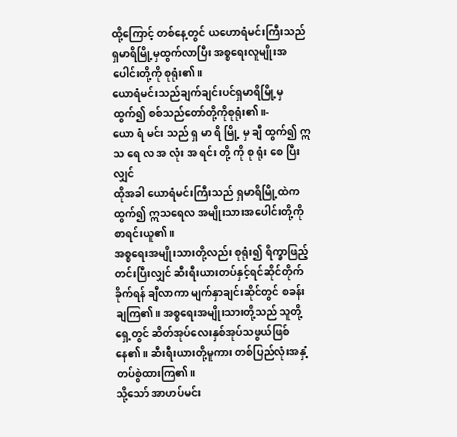ထို့ကြောင့် တစ်နေ့တွင် ယဟောရံမင်းကြီးသည် ရှမာရိမြို့မှထွက်လာပြီး အစ္စရေးလူမျိုးအပေါင်းတို့ကို စုရုံး၏။
ယောရံမင်းသည်ချက်ချင်းပင်ရှမာရိမြို့မှ ထွက်၍ စစ်သည်တော်တို့ကိုစုရုံး၏။-
ယော ရံ မင်း သည် ရှ မာ ရိ မြို့ မှ ချီ ထွက်၍ ဣ သ ရေ လ အ လုံး အ ရင်း တို့ ကို စု ရုံး စေ ပြီး လျှင်
ထိုအခါ ယောရံမင်းကြီးသည် ရှမာရိမြို့ထဲကထွက်၍ ဣသရေလ အမျိုးသားအပေါင်းတို့ကို စာရင်းယူ၏။
အစ္စရေးအမျိုးသားတို့လည်း စုရုံး၍ ရိက္ခာဖြည့်တင်းပြီးလျှင် ဆီးရီးယားတပ်နှင့်ရင်ဆိုင်တိုက်ခိုက်ရန် ချီလာကာ မျက်နှာချင်းဆိုင်တွင် စခန်းချကြ၏။ အစ္စရေးအမျိုးသားတို့သည် သူတို့ရှေ့တွင် ဆိတ်အုပ်လေးနှစ်အုပ်သဖွယ်ဖြစ်နေ၏။ ဆီးရီးယားတို့မူကား တစ်ပြည်လုံးအနှံ့တပ်စွဲထားကြ၏။
သို့သော် အာဟပ်မင်း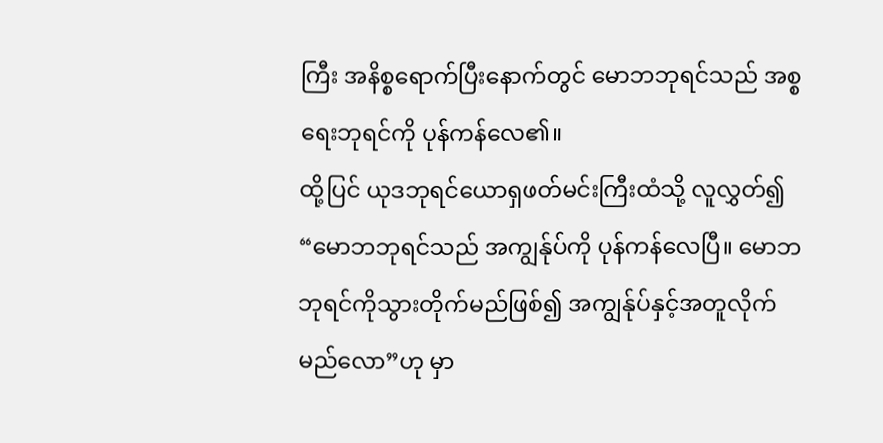ကြီး အနိစ္စရောက်ပြီးနောက်တွင် မောဘဘုရင်သည် အစ္စရေးဘုရင်ကို ပုန်ကန်လေ၏။
ထို့ပြင် ယုဒဘုရင်ယောရှဖတ်မင်းကြီးထံသို့ လူလွှတ်၍ “မောဘဘုရင်သည် အကျွန်ုပ်ကို ပုန်ကန်လေပြီ။ မောဘဘုရင်ကိုသွားတိုက်မည်ဖြစ်၍ အကျွန်ုပ်နှင့်အတူလိုက်မည်လော”ဟု မှာ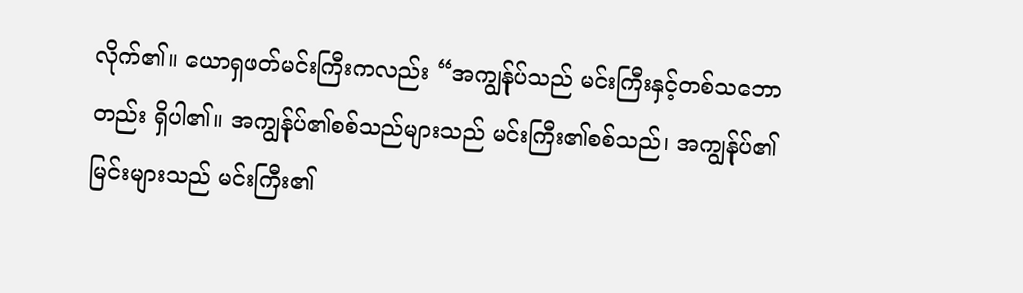လိုက်၏။ ယောရှဖတ်မင်းကြီးကလည်း “အကျွန်ုပ်သည် မင်းကြီးနှင့်တစ်သဘောတည်း ရှိပါ၏။ အကျွန်ုပ်၏စစ်သည်များသည် မင်းကြီး၏စစ်သည်၊ အကျွန်ုပ်၏မြင်းများသည် မင်းကြီး၏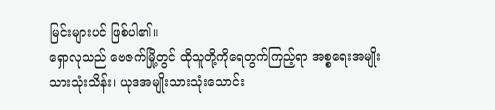မြင်းများပင် ဖြစ်ပါ၏။
ရှောလုသည် ဗေဇက်မြို့တွင် ထိုသူတို့ကိုရေတွက်ကြည့်ရာ အစ္စရေးအမျိုးသားသုံးသိန်း၊ ယုဒအမျိုးသားသုံးသောင်း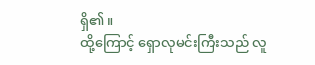ရှိ၏။
ထို့ကြောင့် ရှောလုမင်းကြီးသည် လူ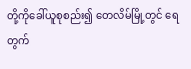တို့ကိုခေါ်ယူစုစည်း၍ တေလိမ်မြို့တွင် ရေတွက်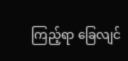ကြည့်ရာ ခြေလျင်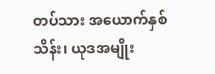တပ်သား အယောက်နှစ်သိန်း၊ ယုဒအမျိုး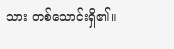သား တစ်သောင်းရှိ၏။